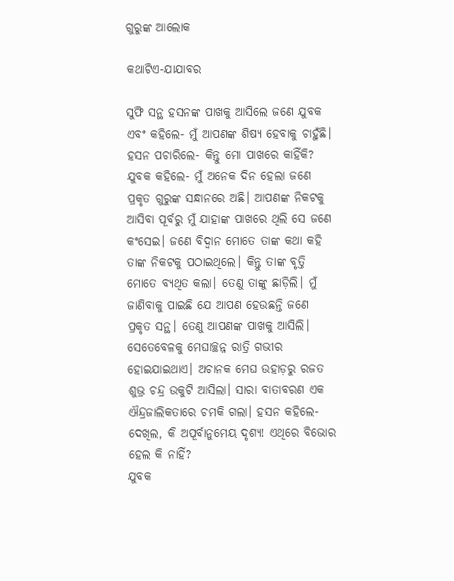ଗୁରୁଙ୍କ ଆଲୋକ

କଥାଟିଏ-ଯାଯାବର

ସୁଫି ସନ୍ଥ ହସନଙ୍କ ପାଖକୁ ଆସିଲେ ଜଣେ ଯୁବକ ଏବଂ କହିଲେ- ମୁଁ ଆପଣଙ୍କ ଶିଷ୍ୟ ହେବାକୁ ଚାହୁଁଛି।
ହସନ ପଚାରିଲେ- କିନ୍ତୁ ମୋ ପାଖରେ କାହିଁକି?
ଯୁବକ କହିଲେ- ମୁଁ ଅନେକ ଦିନ ହେଲା ଜଣେ ପ୍ରକୃତ ଗୁରୁଙ୍କ ସନ୍ଧାନରେ ଅଛି। ଆପଣଙ୍କ ନିକଟକୁ ଆସିବା ପୂର୍ବରୁ ମୁଁ ଯାହାଙ୍କ ପାଖରେ ଥିଲି ସେ ଜଣେ କଂସେଇ। ଜଣେ ବିଦ୍ବାନ ମୋତେ ତାଙ୍କ କଥା କହି ତାଙ୍କ ନିକଟକୁ ପଠାଇଥିଲେ। କିନ୍ତୁ ତାଙ୍କ ବୃତ୍ତି ମୋତେ ବ୍ୟଥିତ କଲା। ତେଣୁ ତା‌ଙ୍କୁ ଛାଡ଼ିଲି। ମୁଁ ଜାଣିବାକୁ ପାଇଛି ଯେ ଆପଣ ହେଉଛନ୍ତି ଜଣେ ପ୍ରକୃତ ସନ୍ଥ। ତେଣୁ ଆପଣଙ୍କ ପାଖକୁ ଆସିଲି।
ସେତେବେଳକୁ ମେଘାଚ୍ଛନ୍ନ ରାତ୍ରି ଗଭୀର ହୋଇଯାଇଥାଏ। ଅଚାନକ ମେଘ ଉହାଡ଼ରୁ ରଜତ ଶୁଭ୍ର ଚନ୍ଦ୍ର ଉକୁଟି ଆସିଲା। ସାରା ବାତାବରଣ ଏକ ଐନ୍ଦ୍ରଜାଲିକତାରେ ଚମକି ଗଲା। ହସନ କହିଲେ- ଦେଖିଲ, କି ଅପୂର୍ବାନୁମେୟ ଦୃଶ୍ୟ! ଏଥିରେ ବିଭୋର ହେଲ କି ନାହିଁ?
ଯୁବକ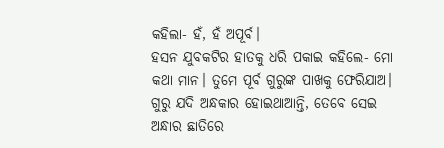କହିଲା- ହଁ, ହଁ ଅପୂର୍ବ।
ହସନ ଯୁବକଟିର ହାତକୁ ଧରି ପକାଇ କହିଲେ- ମୋ କଥା ମାନ। ତୁମେ ପୂର୍ବ ଗୁରୁଙ୍କ ପାଖକୁ ଫେରିଯାଅ। ଗୁରୁ ଯଦି ଅନ୍ଧକାର ହୋଇଥାଆନ୍ତି, ତେବେ ସେଇ ଅନ୍ଧାର ଛାତିରେ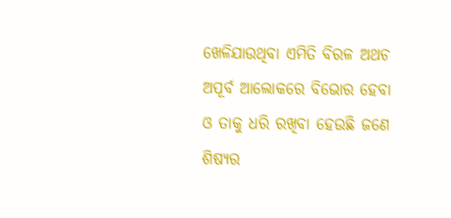ଖେଳିଯାଉଥିବା ଏମିତି ବିରଳ ଅଥଚ ଅପୂର୍ବ ଆଲୋକରେ ବିଭୋର ହେବା ଓ ତାକୁ ଧରି ରଖିବା ହେଉଛି ଜଣେ ଶିଷ୍ୟର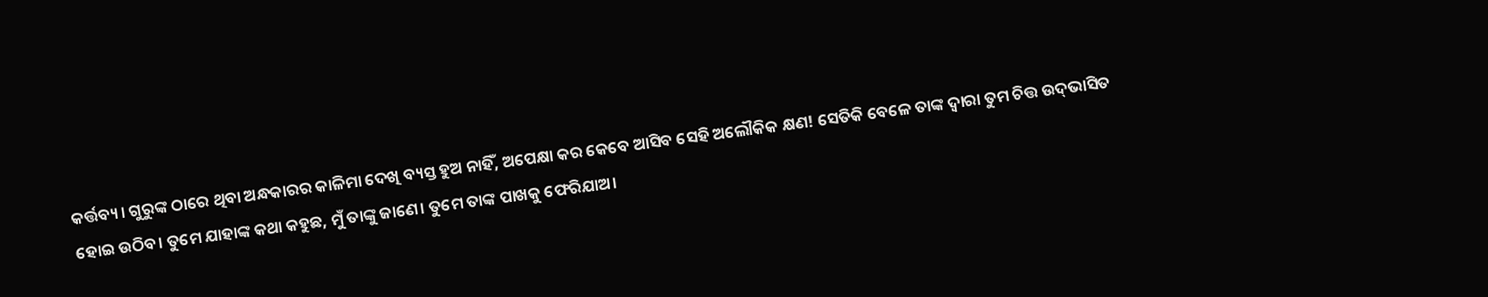କର୍ତ୍ତବ୍ୟ। ଗୁରୁଙ୍କ ଠାରେ ଥିବା ଅନ୍ଧକାରର କାଳିମା ଦେଖି ବ୍ୟସ୍ତ ହୁଅ ନାହିଁ, ଅପେକ୍ଷା କର କେବେ ଆସିବ ସେହି ଅଲୌକିକ କ୍ଷଣ! ସେତିକି ବେଳେ ତାଙ୍କ ଦ୍ବାରା ତୁମ ଚିତ୍ତ ଉଦ୍‌ଭାସିତ ହୋଇ ଉଠିବ। ତୁମେ ଯାହାଙ୍କ କଥା କହୁଛ, ମୁଁ ତାଙ୍କୁ ଜାଣେ। ତୁମେ ତାଙ୍କ ପାଖକୁ ଫେରିଯାଅ।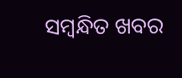ସମ୍ବନ୍ଧିତ ଖବର